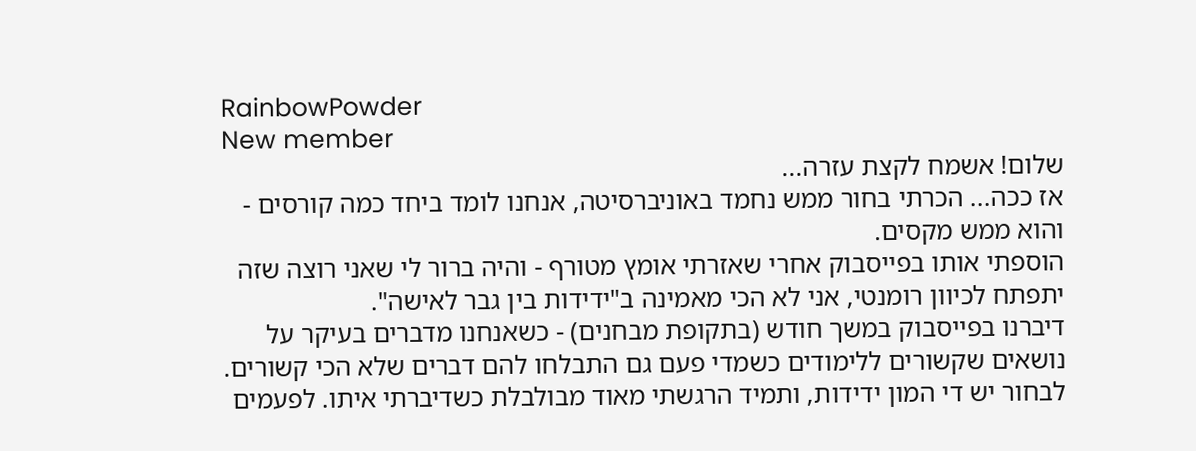RainbowPowder
New member
שלום! אשמח לקצת עזרה...
אז ככה... הכרתי בחור ממש נחמד באוניברסיטה, אנחנו לומד ביחד כמה קורסים - והוא ממש מקסים.
הוספתי אותו בפייסבוק אחרי שאזרתי אומץ מטורף - והיה ברור לי שאני רוצה שזה יתפתח לכיוון רומנטי, אני לא הכי מאמינה ב"ידידות בין גבר לאישה".
דיברנו בפייסבוק במשך חודש (בתקופת מבחנים) - כשאנחנו מדברים בעיקר על נושאים שקשורים ללימודים כשמדי פעם גם התבלחו להם דברים שלא הכי קשורים. לבחור יש די המון ידידות, ותמיד הרגשתי מאוד מבולבלת כשדיברתי איתו. לפעמים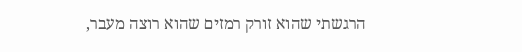הרגשתי שהוא זורק רמזים שהוא רוצה מעבר,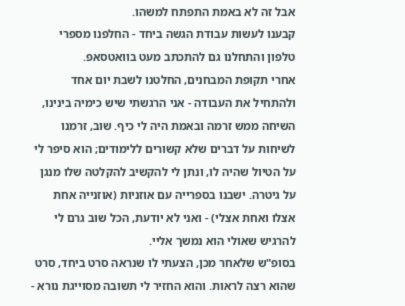אבל זה לא באמת התפתח למשהו.
קבענו לעשות עבודת הגשה ביחד - החלפנו מספרי טלפון והתחלנו גם להתכתב מעט בוואטסאפ.
אחרי תקופת המבחנים, החלטנו לשבת יום אחד ולהתחיל את העבודה - אני הרגשתי שיש כימיה בינינו, השיחה ממש זרמה ובאמת היה לי כיף. שוב, זרמנו לשיחות על דברים שלא קשורים ללימודים; הוא סיפר לי על הטיול שהיה לו, ונתן לי להקשיב להקלטה שלו מנגן על גיטרה. ישבנו בספרייה עם אוזניות (אוזנייה אחת אצלו ואחת אצלי) - ואני לא יודעת, הכל שוב גרם לי להרגיש שאולי הוא נמשך אליי.
בסופ"ש שלאחר מכן, הצעתי לו שנראה סרט ביחד, סרט שהוא רצה לראות. והוא החזיר לי תשובה מסוייגת נורא -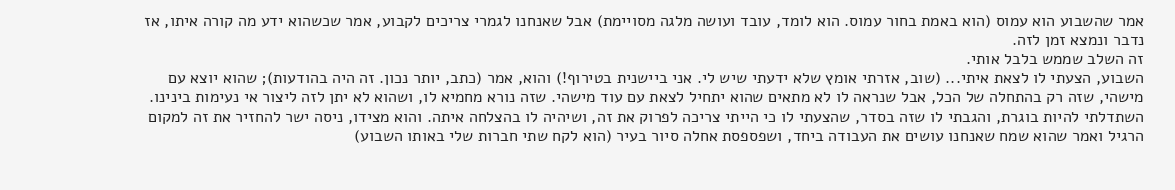אמר שהשבוע הוא עמוס (הוא באמת בחור עמוס. הוא לומד, עובד ועושה מלגה מסויימת) אבל שאנחנו לגמרי צריכים לקבוע, אמר שכשהוא ידע מה קורה איתו, אז נדבר ונמצא זמן לזה.
זה השלב שממש בלבל אותי.
השבוע, הצעתי לו לצאת איתי... (שוב, אזרתי אומץ שלא ידעתי שיש לי. אני ביישנית בטירוף!) והוא, אמר (כתב, יותר נכון. זה היה בהודעות); שהוא יוצא עם מישהי, שזה רק בהתחלה של הכל, אבל שנראה לו לא מתאים שהוא יתחיל לצאת עם עוד מישהי. שזה נורא מחמיא לו, ושהוא לא יתן לזה ליצור אי נעימות בינינו.
השתדלתי להיות בוגרת, והגבתי לו שזה בסדר, שהצעתי לו כי הייתי צריכה לפרוק את זה, ושיהיה לו בהצלחה איתה. והוא מצידו, ניסה ישר להחזיר את זה למקום הרגיל ואמר שהוא שמח שאנחנו עושים את העבודה ביחד, ושפספסת אחלה סיור בעיר (הוא לקח שתי חברות שלי באותו השבוע)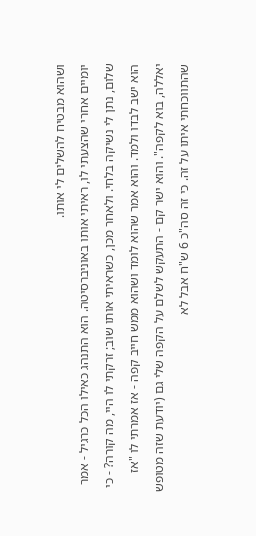ושהוא מבטיח להשלים לי אותו.
יומיים אחרי שהצעתי לו, ראיתי אותו באוניברסיטה. הוא התנהג כאילו הכל כרגיל - אמר שלום, נתן לי נשיקה בלחי. ולאחר מכן, כשראיתי אותו שוב; זרקתי לו היי, מה קורה? - כי הוא ישב לבדו ולמד. והוא אמר שהוא לומד ושהוא ממש חייב קפה - אז אמרתי לו "אז יאללה, בוא לקפה". והוא ישר קם - התעקש לשלם על הקפה שלי גם (יודעת שזה מטופש שהתווכחתי איתו על זה. כי זה סה"כ 6 ש"ח אבל לא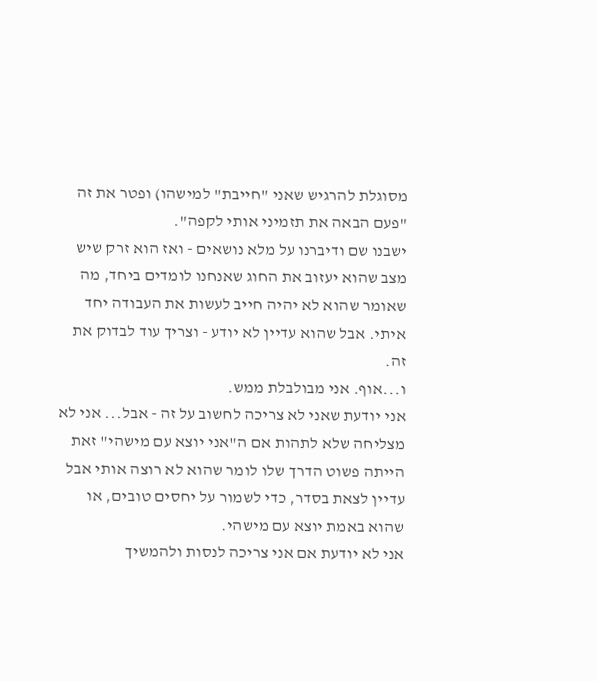מסוגלת להרגיש שאני "חייבת" למישהו) ופטר את זה "פעם הבאה את תזמיני אותי לקפה".
ישבנו שם ודיברנו על מלא נושאים - ואז הוא זרק שיש מצב שהוא יעזוב את החוג שאנחנו לומדים ביחד, מה שאומר שהוא לא יהיה חייב לעשות את העבודה יחד איתי. אבל שהוא עדיין לא יודע - וצריך עוד לבדוק את זה.
ו...אוף. אני מבולבלת ממש.
אני יודעת שאני לא צריכה לחשוב על זה - אבל... אני לא מצליחה שלא לתהות אם ה"אני יוצא עם מישהי" זאת הייתה פשוט הדרך שלו לומר שהוא לא רוצה אותי אבל עדיין לצאת בסדר, כדי לשמור על יחסים טובים, או שהוא באמת יוצא עם מישהי.
אני לא יודעת אם אני צריכה לנסות ולהמשיך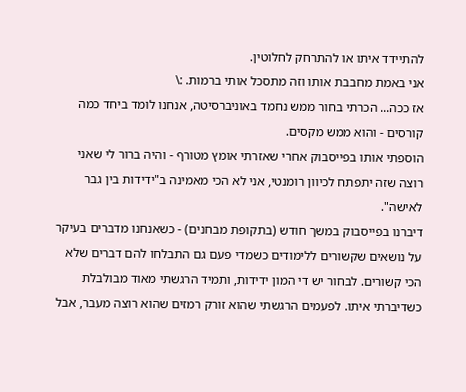להתיידד איתו או להתרחק לחלוטין.
אני באמת מחבבת אותו וזה מתסכל אותי ברמות. :\
אז ככה... הכרתי בחור ממש נחמד באוניברסיטה, אנחנו לומד ביחד כמה קורסים - והוא ממש מקסים.
הוספתי אותו בפייסבוק אחרי שאזרתי אומץ מטורף - והיה ברור לי שאני רוצה שזה יתפתח לכיוון רומנטי, אני לא הכי מאמינה ב"ידידות בין גבר לאישה".
דיברנו בפייסבוק במשך חודש (בתקופת מבחנים) - כשאנחנו מדברים בעיקר על נושאים שקשורים ללימודים כשמדי פעם גם התבלחו להם דברים שלא הכי קשורים. לבחור יש די המון ידידות, ותמיד הרגשתי מאוד מבולבלת כשדיברתי איתו. לפעמים הרגשתי שהוא זורק רמזים שהוא רוצה מעבר, אבל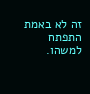זה לא באמת התפתח למשהו.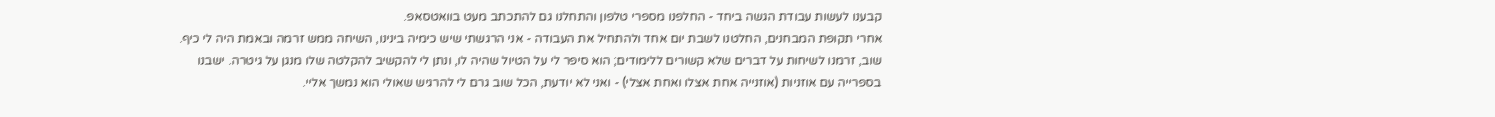קבענו לעשות עבודת הגשה ביחד - החלפנו מספרי טלפון והתחלנו גם להתכתב מעט בוואטסאפ.
אחרי תקופת המבחנים, החלטנו לשבת יום אחד ולהתחיל את העבודה - אני הרגשתי שיש כימיה בינינו, השיחה ממש זרמה ובאמת היה לי כיף. שוב, זרמנו לשיחות על דברים שלא קשורים ללימודים; הוא סיפר לי על הטיול שהיה לו, ונתן לי להקשיב להקלטה שלו מנגן על גיטרה. ישבנו בספרייה עם אוזניות (אוזנייה אחת אצלו ואחת אצלי) - ואני לא יודעת, הכל שוב גרם לי להרגיש שאולי הוא נמשך אליי.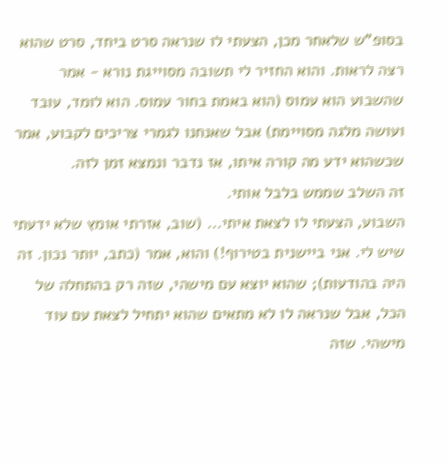בסופ"ש שלאחר מכן, הצעתי לו שנראה סרט ביחד, סרט שהוא רצה לראות. והוא החזיר לי תשובה מסוייגת נורא - אמר שהשבוע הוא עמוס (הוא באמת בחור עמוס. הוא לומד, עובד ועושה מלגה מסויימת) אבל שאנחנו לגמרי צריכים לקבוע, אמר שכשהוא ידע מה קורה איתו, אז נדבר ונמצא זמן לזה.
זה השלב שממש בלבל אותי.
השבוע, הצעתי לו לצאת איתי... (שוב, אזרתי אומץ שלא ידעתי שיש לי. אני ביישנית בטירוף!) והוא, אמר (כתב, יותר נכון. זה היה בהודעות); שהוא יוצא עם מישהי, שזה רק בהתחלה של הכל, אבל שנראה לו לא מתאים שהוא יתחיל לצאת עם עוד מישהי. שזה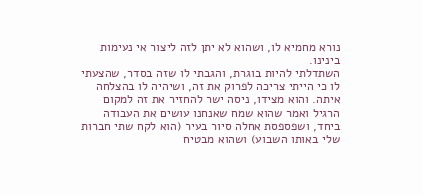נורא מחמיא לו, ושהוא לא יתן לזה ליצור אי נעימות בינינו.
השתדלתי להיות בוגרת, והגבתי לו שזה בסדר, שהצעתי לו כי הייתי צריכה לפרוק את זה, ושיהיה לו בהצלחה איתה. והוא מצידו, ניסה ישר להחזיר את זה למקום הרגיל ואמר שהוא שמח שאנחנו עושים את העבודה ביחד, ושפספסת אחלה סיור בעיר (הוא לקח שתי חברות שלי באותו השבוע) ושהוא מבטיח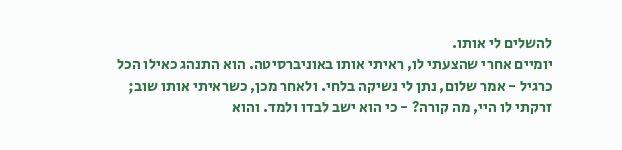להשלים לי אותו.
יומיים אחרי שהצעתי לו, ראיתי אותו באוניברסיטה. הוא התנהג כאילו הכל כרגיל - אמר שלום, נתן לי נשיקה בלחי. ולאחר מכן, כשראיתי אותו שוב; זרקתי לו היי, מה קורה? - כי הוא ישב לבדו ולמד. והוא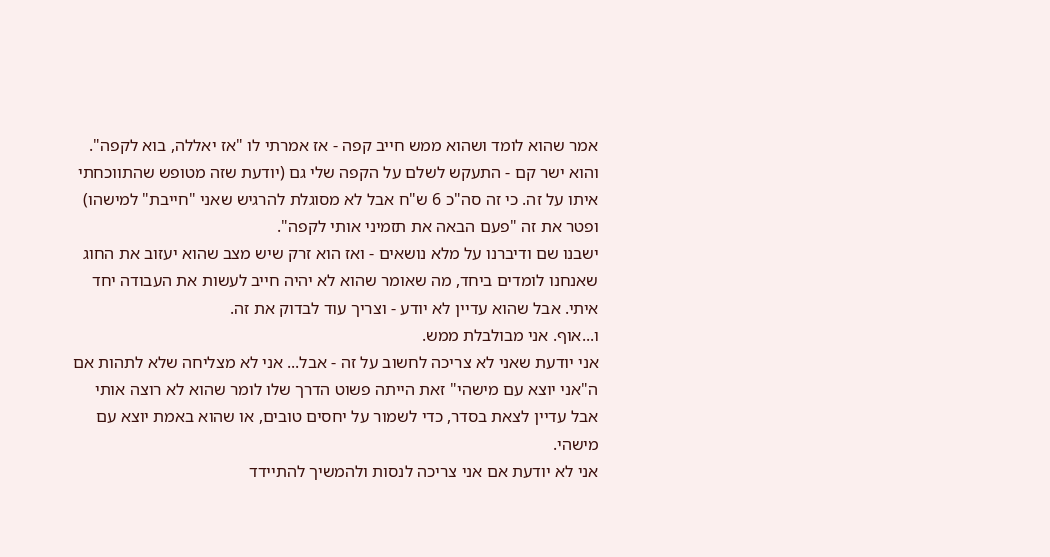אמר שהוא לומד ושהוא ממש חייב קפה - אז אמרתי לו "אז יאללה, בוא לקפה". והוא ישר קם - התעקש לשלם על הקפה שלי גם (יודעת שזה מטופש שהתווכחתי איתו על זה. כי זה סה"כ 6 ש"ח אבל לא מסוגלת להרגיש שאני "חייבת" למישהו) ופטר את זה "פעם הבאה את תזמיני אותי לקפה".
ישבנו שם ודיברנו על מלא נושאים - ואז הוא זרק שיש מצב שהוא יעזוב את החוג שאנחנו לומדים ביחד, מה שאומר שהוא לא יהיה חייב לעשות את העבודה יחד איתי. אבל שהוא עדיין לא יודע - וצריך עוד לבדוק את זה.
ו...אוף. אני מבולבלת ממש.
אני יודעת שאני לא צריכה לחשוב על זה - אבל... אני לא מצליחה שלא לתהות אם ה"אני יוצא עם מישהי" זאת הייתה פשוט הדרך שלו לומר שהוא לא רוצה אותי אבל עדיין לצאת בסדר, כדי לשמור על יחסים טובים, או שהוא באמת יוצא עם מישהי.
אני לא יודעת אם אני צריכה לנסות ולהמשיך להתיידד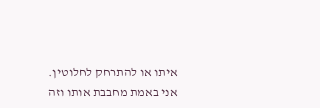איתו או להתרחק לחלוטין.
אני באמת מחבבת אותו וזה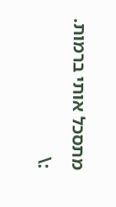מתסכל אותי ברמות. :\